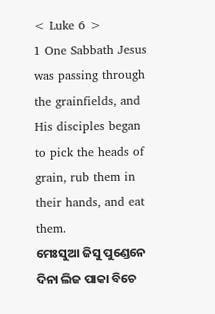< Luke 6 >
1 One Sabbath Jesus was passing through the grainfields, and His disciples began to pick the heads of grain, rub them in their hands, and eat them.
ମେଃସୁଆ ଜିସୁ ପୁଣ୍ଡେନେ ଦିନା ଲିଜ ପାକା ବିଚେ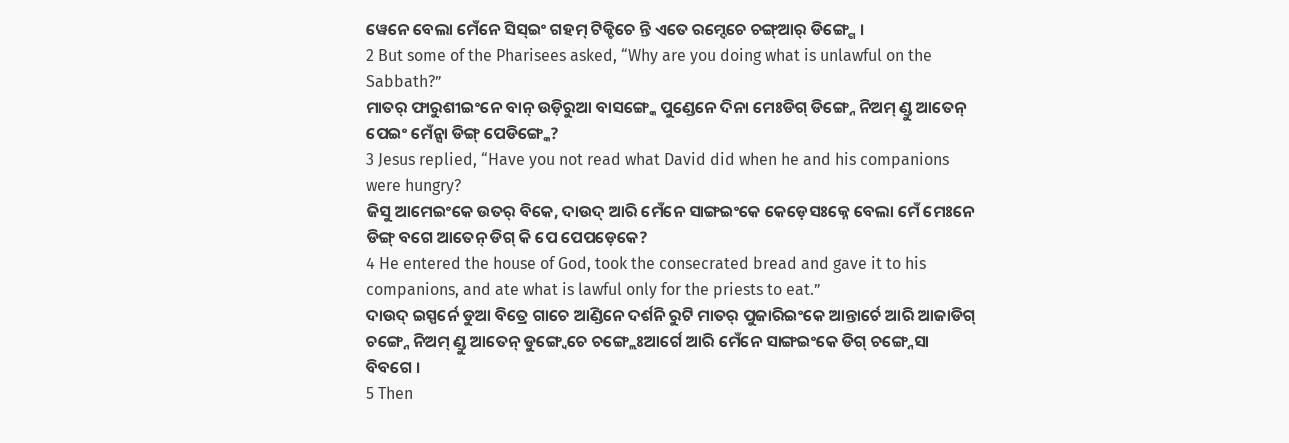ୱେନେ ବେଲା ମେଁନେ ସିସ୍ଇଂ ଗହମ୍ ଟିକ୍ଚିଚେ ନ୍ତି ଏତେ ରମ୍ଦେଚେ ଚଙ୍ଗ୍ଆର୍ ଡିଙ୍ଗ୍ଗେ ।
2 But some of the Pharisees asked, “Why are you doing what is unlawful on the Sabbath?”
ମାତର୍ ଫାରୁଶୀଇଂନେ ବାନ୍ ଉଡ଼ିରୁଆ ବାସଙ୍ଗ୍କେ ପୁଣ୍ଡେନେ ଦିନା ମେଃଡିଗ୍ ଡିଙ୍ଗ୍ନେ ନିଅମ୍ ଣ୍ଡୁ ଆତେନ୍ ପେଇଂ ମେଁନ୍ସା ଡିଙ୍ଗ୍ ପେଡିଙ୍ଗ୍କେ?
3 Jesus replied, “Have you not read what David did when he and his companions were hungry?
ଜିସୁ ଆମେଇଂକେ ଉତର୍ ବିକେ, ଦାଉଦ୍ ଆରି ମେଁନେ ସାଙ୍ଗଇଂକେ କେଡ଼େସଃକ୍ନେ ବେଲା ମେଁ ମେଃନେ ଡିଙ୍ଗ୍ ବଗେ ଆତେନ୍ ଡିଗ୍ କି ପେ ପେପଡ଼େକେ?
4 He entered the house of God, took the consecrated bread and gave it to his companions, and ate what is lawful only for the priests to eat.”
ଦାଉଦ୍ ଇସ୍ପର୍ନେ ଡୁଆ ବିତ୍ରେ ଗାଚେ ଆଣ୍ଡିନେ ଦର୍ଶନି ରୁଟି ମାତର୍ ପୁଜାରିଇଂକେ ଆନ୍ତାର୍ଚେ ଆରି ଆଜାଡିଗ୍ ଚଙ୍ଗ୍ନେ ନିଅମ୍ ଣ୍ଡୁ ଆତେନ୍ ଡୁଙ୍ଗ୍ୱେଚେ ଚଙ୍ଗ୍ଲେଃଆର୍ଗେ ଆରି ମେଁନେ ସାଙ୍ଗଇଂକେ ଡିଗ୍ ଚଙ୍ଗ୍ନେସା ବିବଗେ ।
5 Then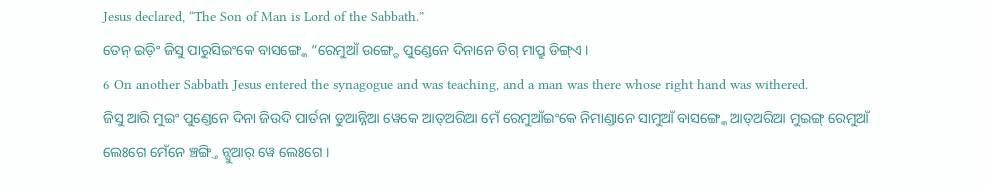Jesus declared, “The Son of Man is Lord of the Sabbath.”
ତେନ୍ ଇଡ଼ିଂ ଜିସୁ ପାରୁସିଇଂକେ ବାସଙ୍ଗ୍କେ “ରେମୁଆଁ ଉଙ୍ଗ୍ଡେ ପୁଣ୍ଡେନେ ଦିନାନେ ଡିଗ୍ ମାପ୍ରୁ ଡିଙ୍ଗ୍ଏ ।
6 On another Sabbath Jesus entered the synagogue and was teaching, and a man was there whose right hand was withered.
ଜିସୁ ଆରି ମୁଇଂ ପୁଣ୍ଡେନେ ଦିନା ଜିଉଦି ପାର୍ତନା ଡୁଆନ୍ନିଆ ୱେକେ ଆତ୍ଅରିଆ ମେଁ ରେମୁଆଁଇଂକେ ନିମାଣ୍ଡାନେ ସାମୁଆଁ ବାସଙ୍ଗ୍କେ ଆତ୍ଅରିଆ ମୁଇଙ୍ଗ୍ ରେମୁଆଁ ଲେଃଗେ ମେଁନେ ଞ୍ଚଙ୍ଗ୍ତି ନ୍ସୁଆର୍ ୱେ ଲେଃଗେ ।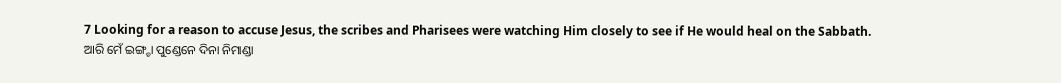7 Looking for a reason to accuse Jesus, the scribes and Pharisees were watching Him closely to see if He would heal on the Sabbath.
ଆରି ମେଁ ଇଙ୍ଗ୍ଚା ପୁଣ୍ଡେନେ ଦିନା ନିମାଣ୍ଡା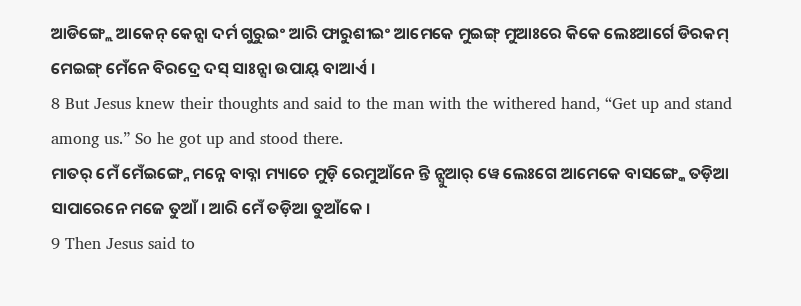ଆଡିଙ୍ଗ୍ଲେ ଆକେନ୍ କେନ୍ସା ଦର୍ମ ଗୁରୁଇଂ ଆରି ଫାରୁଶୀଇଂ ଆମେକେ ମୁଇଙ୍ଗ୍ ମୁଆଃରେ କିକେ ଲେଃଆର୍ଗେ ଡିରକମ୍ ମେଇଙ୍ଗ୍ ମେଁନେ ବିରଦ୍ରେ ଦସ୍ ସାଃନ୍ସା ଉପାୟ୍ ବାଆର୍ଏ ।
8 But Jesus knew their thoughts and said to the man with the withered hand, “Get up and stand among us.” So he got up and stood there.
ମାତର୍ ମେଁ ମେଁଇଙ୍ଗ୍ନେ ମନ୍ନେ ବାବ୍ନା ମ୍ୟାଚେ ମୁଡ଼ି ରେମୁଆଁନେ ନ୍ତି ନ୍ସୁଆର୍ ୱେ ଲେଃଗେ ଆମେକେ ବାସଙ୍ଗ୍କେ ତଡ଼ିଆ ସାପାରେନେ ମଜେ ତୁଆଁ । ଆରି ମେଁ ତଡ଼ିଆ ତୁଆଁକେ ।
9 Then Jesus said to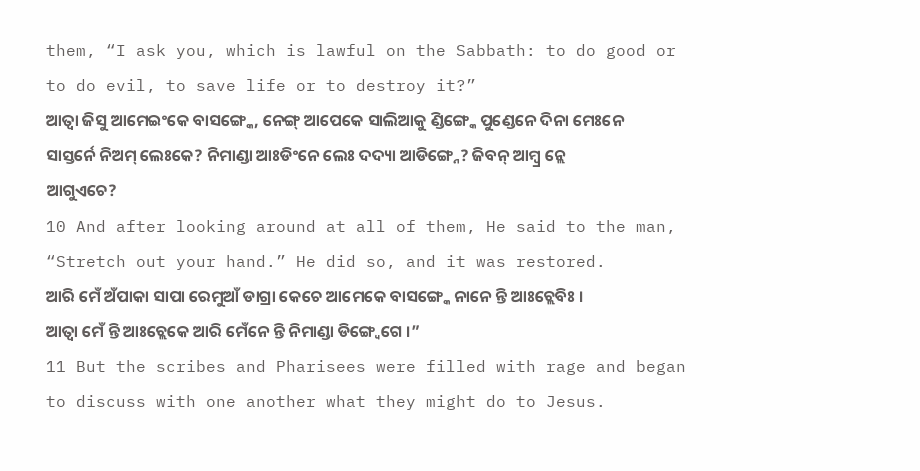them, “I ask you, which is lawful on the Sabbath: to do good or to do evil, to save life or to destroy it?”
ଆତ୍ବା ଜିସୁ ଆମେଇଂକେ ବାସଙ୍ଗ୍କେ, ନେଙ୍ଗ୍ ଆପେକେ ସାଲିଆକୁ ଣ୍ଡିଙ୍ଗ୍କେ ପୁଣ୍ଡେନେ ଦିନା ମେଃନେ ସାସ୍ତର୍ନେ ନିଅମ୍ ଲେଃକେ? ନିମାଣ୍ଡା ଆଃଡିଂନେ ଲେଃ ଦଦ୍ୟା ଆଡିଙ୍ଗ୍ନେ? ଜିବନ୍ ଆମ୍ବ୍ର ନ୍ଲେ ଆଗୁଏଚେ?
10 And after looking around at all of them, He said to the man, “Stretch out your hand.” He did so, and it was restored.
ଆରି ମେଁ ଅଁପାକା ସାପା ରେମୁଆଁ ଡାଗ୍ରା କେଚେ ଆମେକେ ବାସଙ୍ଗ୍କେ ନାନେ ନ୍ତି ଆଃଚ୍ଲେବିଃ । ଆତ୍ବା ମେଁ ନ୍ତି ଆଃଚ୍ଲେକେ ଆରି ମେଁନେ ନ୍ତି ନିମାଣ୍ଡା ଡିଙ୍ଗ୍ୱେଗେ ।”
11 But the scribes and Pharisees were filled with rage and began to discuss with one another what they might do to Jesus.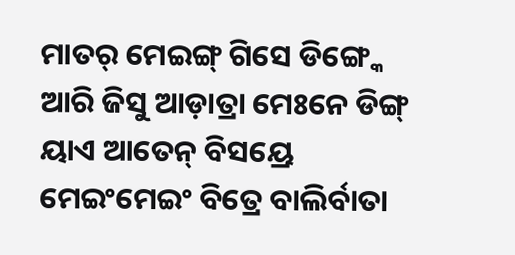ମାତର୍ ମେଇଙ୍ଗ୍ ଗିସେ ଡିଙ୍ଗ୍କେ ଆରି ଜିସୁ ଆଡ଼ାତ୍ରା ମେଃନେ ଡିଙ୍ଗ୍ ୟାଏ ଆତେନ୍ ବିସୟ୍ରେ ମେଇଂମେଇଂ ବିତ୍ରେ ବାଲିର୍ବାତା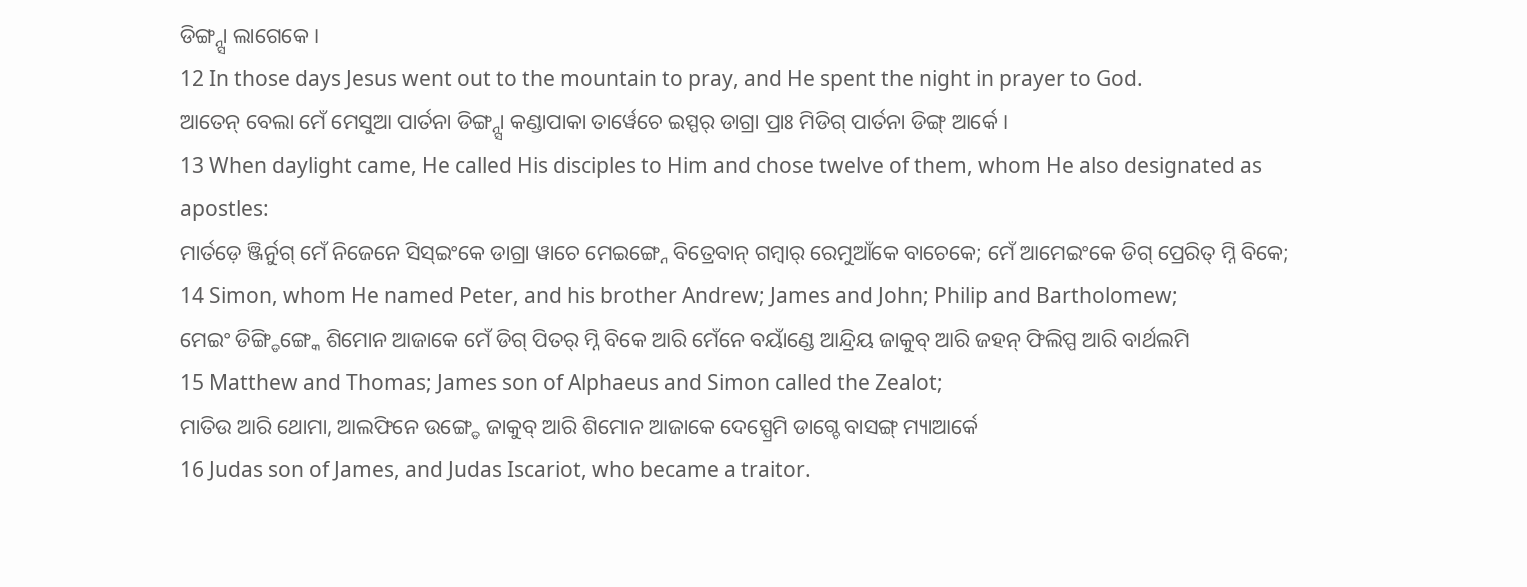ଡିଙ୍ଗ୍ନ୍ସା ଲାଗେକେ ।
12 In those days Jesus went out to the mountain to pray, and He spent the night in prayer to God.
ଆତେନ୍ ବେଲା ମେଁ ମେସୁଆ ପାର୍ତନା ଡିଙ୍ଗ୍ନ୍ସା କଣ୍ଡାପାକା ତାର୍ୱେଚେ ଇସ୍ପର୍ ଡାଗ୍ରା ପ୍ରାଃ ମିଡିଗ୍ ପାର୍ତନା ଡିଙ୍ଗ୍ ଆର୍କେ ।
13 When daylight came, He called His disciples to Him and chose twelve of them, whom He also designated as apostles:
ମାର୍ତଡ଼େ ଞ୍ଜିର୍ନୁଗ୍ ମେଁ ନିଜେନେ ସିସ୍ଇଂକେ ଡାଗ୍ରା ୱାଚେ ମେଇଙ୍ଗ୍ନେ ବିତ୍ରେବାନ୍ ଗମ୍ୱାର୍ ରେମୁଆଁକେ ବାଚେକେ; ମେଁ ଆମେଇଂକେ ଡିଗ୍ ପ୍ରେରିତ୍ ମ୍ନି ବିକେ;
14 Simon, whom He named Peter, and his brother Andrew; James and John; Philip and Bartholomew;
ମେଇଂ ଡିଙ୍ଗ୍ଡିଙ୍ଗ୍କେ ଶିମୋନ ଆଜାକେ ମେଁ ଡିଗ୍ ପିତର୍ ମ୍ନି ବିକେ ଆରି ମେଁନେ ବୟାଁଣ୍ଡେ ଆନ୍ଦ୍ରିୟ ଜାକୁବ୍ ଆରି ଜହନ୍ ଫିଲିପ୍ପ ଆରି ବାର୍ଥଲମି
15 Matthew and Thomas; James son of Alphaeus and Simon called the Zealot;
ମାତିଉ ଆରି ଥୋମା, ଆଲଫିନେ ଉଙ୍ଗ୍ଡେ ଜାକୁବ୍ ଆରି ଶିମୋନ ଆଜାକେ ଦେସ୍ପ୍ରେମି ଡାଗ୍ଚେ ବାସଙ୍ଗ୍ ମ୍ୟାଆର୍କେ
16 Judas son of James, and Judas Iscariot, who became a traitor.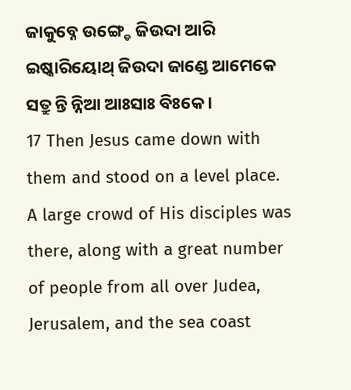ଜାକୁବ୍ନେ ଉଙ୍ଗ୍ଡେ ଜିଉଦା ଆରି ଇଷ୍କାରିୟୋଥ୍ ଜିଉଦା ଜାଣ୍ଡେ ଆମେକେ ସତ୍ରୁ ନ୍ତି ନ୍ନିଆ ଆଃସାଃ ବିଃକେ ।
17 Then Jesus came down with them and stood on a level place. A large crowd of His disciples was there, along with a great number of people from all over Judea, Jerusalem, and the sea coast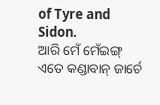of Tyre and Sidon.
ଆରି ମେଁ ମେଁଇଙ୍ଗ୍ ଏତେ କଣ୍ଡାବାନ୍ ଜାର୍ଚେ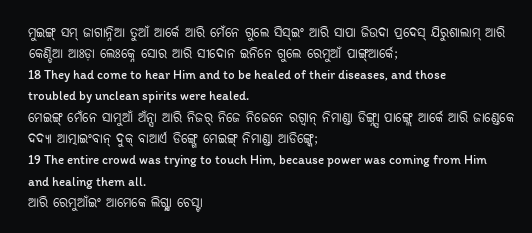ମୁଇଙ୍ଗ୍ ସମ୍ ଜାଗାନ୍ନିଆ ତୁଆଁ ଆର୍କେ ଆରି ମେଁନେ ଗୁଲେ ସିସ୍ଇଂ ଆରି ସାପା ଜିଉଦା ପ୍ରଦେସ୍ ଯିରୁଶାଲାମ୍ ଆରି କେଣ୍ଡିଆ ଆଃଡ଼ା ଲେଃକ୍ନେ ସୋର ଆରି ସୀଦୋନ ଇନିନେ ଗୁଲେ ରେମୁଆଁ ପାଙ୍ଗ୍ଆର୍କେ;
18 They had come to hear Him and to be healed of their diseases, and those troubled by unclean spirits were healed.
ମେଇଙ୍ଗ୍ ମେଁନେ ସାମୁଆଁ ଅଁନ୍ସା ଆରି ନିଜର୍ ନିଜେ ନିଜେନେ ରଗ୍ବାନ୍ ନିମାଣ୍ଡା ଡିଙ୍ଗ୍ନ୍ସା ପାଙ୍ଗ୍ଲେ ଆର୍କେ ଆରି ଜାଣ୍ଡେକେ ଦଦ୍ୟା ଆତ୍ମାଇଂବାନ୍ ଦୁକ୍ ବାଆର୍ଏ ଡିଙ୍ଗ୍ଗେ ମେଇଙ୍ଗ୍ ନିମାଣ୍ଡା ଆଡିଙ୍ଗ୍କେ;
19 The entire crowd was trying to touch Him, because power was coming from Him and healing them all.
ଆରି ରେମୁଆଁଇଂ ଆମେକେ ଲିଗ୍ନ୍ସା ଚେସ୍ଟା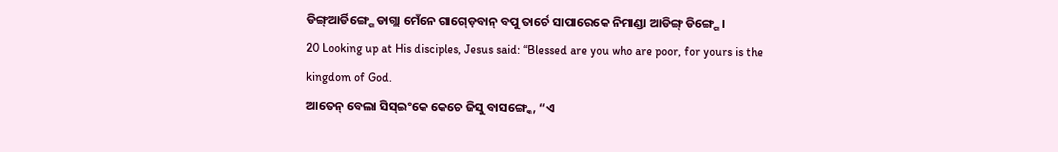ଡିଙ୍ଗ୍ଆର୍ଡିଙ୍ଗ୍ଗେ ଡାଗ୍ଲା ମେଁନେ ଗାଗ୍ଡ଼େବାନ୍ ବପୁ ତାର୍ଚେ ସାପାରେକେ ନିମାଣ୍ଡା ଆଡିଙ୍ଗ୍ ଡିଙ୍ଗ୍ଗେ ।
20 Looking up at His disciples, Jesus said: “Blessed are you who are poor, for yours is the kingdom of God.
ଆତେନ୍ ବେଲା ସିସ୍ଇଂକେ କେଚେ ଜିସୁ ବାସଙ୍ଗ୍କେ, “ଏ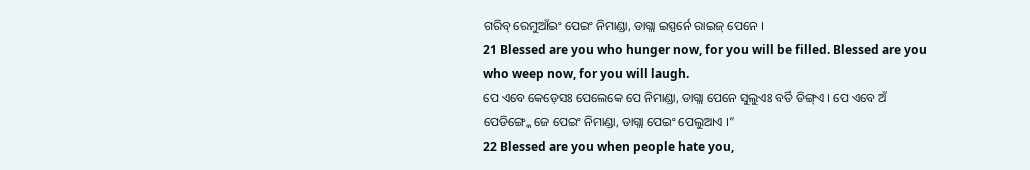ଗରିବ୍ ରେମୁଆଁଇଂ ପେଇଂ ନିମାଣ୍ଡା, ଡାଗ୍ଲା ଇସ୍ପର୍ନେ ରାଇଜ୍ ପେନେ ।
21 Blessed are you who hunger now, for you will be filled. Blessed are you who weep now, for you will laugh.
ପେ ଏବେ କେଡ଼େସଃ ପେଲେକେ ପେ ନିମାଣ୍ଡା, ଡାଗ୍ଲା ପେନେ ସୁଲୁଏଃ ବର୍ତି ଡିଙ୍ଗ୍ଏ । ପେ ଏବେ ଅଁ ପେଡିଙ୍ଗ୍କେ ଜେ ପେଇଂ ନିମାଣ୍ଡା, ଡାଗ୍ଲା ପେଇଂ ପେଲୁଆଏ ।”
22 Blessed are you when people hate you,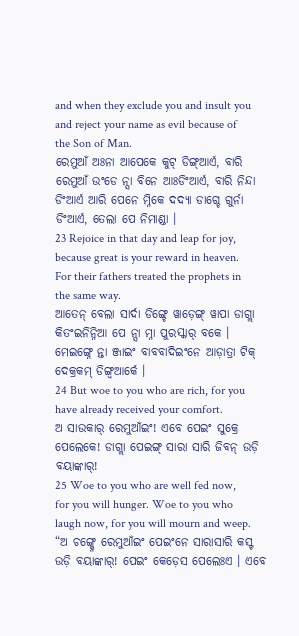and when they exclude you and insult you and reject your name as evil because of the Son of Man.
ରେମୁଆଁ ଅଃନା ଆପେକେ କୁଟ୍ ଡିଙ୍ଗ୍ଆର୍ଏ, ବାରି ରେମୁଆଁ ଉଂଡେ ନ୍ସା ବିନେ ଆଃଡିଂଆର୍ଏ, ବାରି ନିନ୍ଦା ଡିଂଆର୍ଏ ଆରି ପେନେ ମ୍ନିକେ ଦଦ୍ୟା ଡାଗ୍ଚେ ଗୁର୍ନା ଡିଂଆର୍ଏ, ତେଲା ପେ ନିମାଣ୍ଡା ।
23 Rejoice in that day and leap for joy, because great is your reward in heaven. For their fathers treated the prophets in the same way.
ଆତେନ୍ ବେଲା ସାର୍ଦା ଡିଙ୍ଗ୍ଚେ ୱାଡ଼େଙ୍ଗ୍ ୱାପା ଡାଗ୍ଲା କିତଂଇନିନ୍ନିଆ ପେ ନ୍ସା ମ୍ନା ପୁରସ୍କାର୍ ବକେ । ମେଇଙ୍ଗ୍ନେ ନ୍ତା ଞ୍ଜାଇଂ ବାବବାଦିଇଂନେ ଆଡ଼ାତ୍ରା ଟିକ୍ ଦେକ୍ରକମ୍ ଡିଙ୍ଗ୍ବଆର୍କେ ।
24 But woe to you who are rich, for you have already received your comfort.
ଅ ସାଉକାର୍ ରେମୁଆଁଇଂ! ଏବେ ପେଇଂ ସୁକ୍ରେ ପେଲେକେ! ଡାଗ୍ଲା ପେଇଙ୍ଗ୍ ସାରା ସାରି ଜିବନ୍ ଉଡ଼ି ବୟାଙ୍କାର୍!
25 Woe to you who are well fed now, for you will hunger. Woe to you who laugh now, for you will mourn and weep.
“ଅ ଚଙ୍ଗ୍କ୍ନେ ରେମୁଆଁଇଂ ପେଇଂନେ ସାରାସାରି କସ୍ଟ ଉଡ଼ି ବୟାଙ୍କାର୍! ପେଇଂ କେଡ଼େସ ପେଲେଃଏ । ଏବେ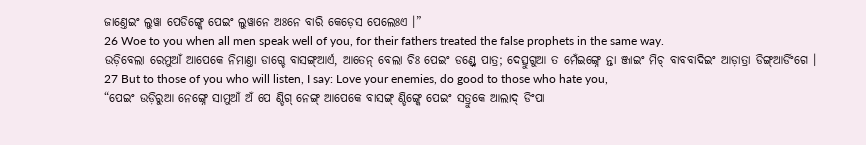ଜାଣ୍ତେଇଂ ଲୁୱା ପେଡିଙ୍ଗ୍କେ ପେଇଂ ଲୁୱାନେ ଅଃନେ ବାରି କେଡ଼େସ ପେଲେଃଏ ।”
26 Woe to you when all men speak well of you, for their fathers treated the false prophets in the same way.
ଉଡ଼ିବେଲା ରେମୁଆଁ ଆପେକେ ନିମାଣ୍ତା ଡାଗ୍ଚେ ବାସଙ୍ଗ୍ଆର୍ଏ, ଆତେନ୍ ବେଲା ଚିଃ ପେଇଂ ଡଣ୍ଡ୍ନେ ପାତ୍ର; ଦେତ୍ସୁଗୁଆ ତ ମେଁଇଙ୍ଗ୍ନେ ନ୍ତା ଞ୍ଜାଇଂ ମିଚ୍ ବାବବାଦିଇଂ ଆଡ଼ାତ୍ରା ଡିଙ୍ଗ୍ଆର୍ଡିଂଗେ ।
27 But to those of you who will listen, I say: Love your enemies, do good to those who hate you,
“ପେଇଂ ଉଡ଼ିରୁଆ ନେଙ୍ଗ୍ନେ ସାମୁଆଁ ଅଁ ପେ ଣ୍ଡିଗ୍ ନେଙ୍ଗ୍ ଆପେକେ ବାସଙ୍ଗ୍ ଣ୍ଡିଙ୍ଗ୍କେ ପେଇଂ ସତ୍ରୁକେ ଆଲାଦ୍ ଡିଂପା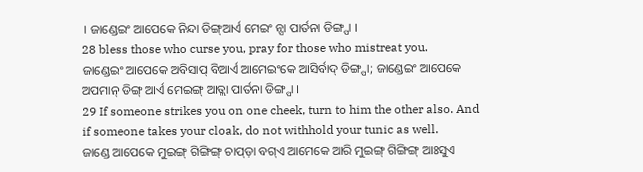। ଜାଣ୍ଡେଇଂ ଆପେକେ ନିନ୍ଦା ଡିଙ୍ଗ୍ଆର୍ଏ ମେଇଂ ନ୍ସା ପାର୍ତନା ଡିଙ୍ଗ୍ପା ।
28 bless those who curse you, pray for those who mistreat you.
ଜାଣ୍ଡେଇଂ ଆପେକେ ଅବିସାପ୍ ବିଆର୍ଏ ଆମେଇଂକେ ଆସିର୍ବାଦ୍ ଡିଙ୍ଗ୍ପା; ଜାଣ୍ଡେଇଂ ଆପେକେ ଅପମାନ୍ ଡିଙ୍ଗ୍ ଆର୍ଏ ମେଇଙ୍ଗ୍ ଆତ୍ଲା ପାର୍ତନା ଡିଙ୍ଗ୍ପା ।
29 If someone strikes you on one cheek, turn to him the other also. And if someone takes your cloak, do not withhold your tunic as well.
ଜାଣ୍ଡେ ଆପେକେ ମୁଇଙ୍ଗ୍ ଗିଙ୍ଗିଙ୍ଗ୍ ଚାପ୍ଡ଼ା ବଗ୍ଏ ଆମେକେ ଆରି ମୁଇଙ୍ଗ୍ ଗିଙ୍ଗିଙ୍ଗ୍ ଆଃସୁଏ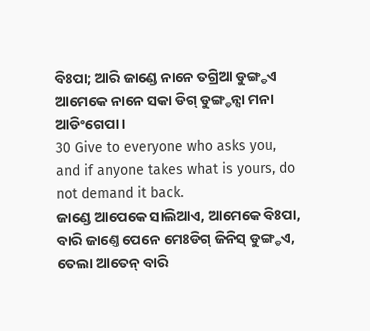ବିଃପା; ଆରି ଜାଣ୍ଡେ ନାନେ ତଗ୍ରିଆ ଡୁଙ୍ଗ୍ଡଏ ଆମେକେ ନାନେ ସକା ଡିଗ୍ ଡୁଙ୍ଗ୍ଡନ୍ସା ମନା ଆଡିଂଗେପା ।
30 Give to everyone who asks you, and if anyone takes what is yours, do not demand it back.
ଜାଣ୍ଡେ ଆପେକେ ସାଲିଆଏ, ଆମେକେ ବିଃପା, ବାରି ଜାଣ୍ତେ ପେନେ ମେଃଡିଗ୍ ଜିନିସ୍ ଡୁଙ୍ଗ୍ଡଏ, ତେଲା ଆତେନ୍ ବାରି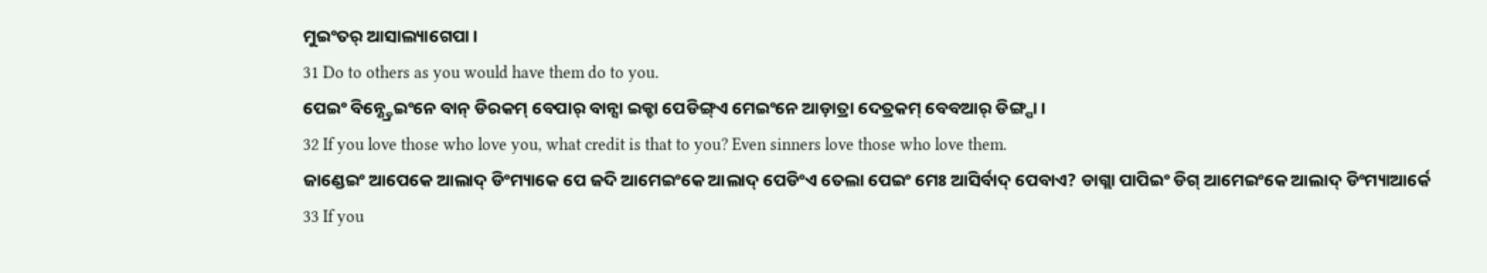ମୁଇଂତର୍ ଆସାଲ୍ୟାଗେପା ।
31 Do to others as you would have them do to you.
ପେଇଂ ବିନ୍ଣ୍ଡ୍ରେଇଂନେ ବାନ୍ ଡିରକମ୍ ବେପାର୍ ବାନ୍ସା ଇକ୍ଚା ପେଡିଙ୍ଗ୍ଏ ମେଇଂନେ ଆଡ଼ାତ୍ରା ଦେତ୍ରକମ୍ ବେବଆର୍ ଡିଙ୍ଗ୍ପା ।
32 If you love those who love you, what credit is that to you? Even sinners love those who love them.
ଜାଣ୍ଡେଇଂ ଆପେକେ ଆଲାଦ୍ ଡିଂମ୍ୟାକେ ପେ ଜଦି ଆମେଇଂକେ ଆଲାଦ୍ ପେଡିଂଏ ତେଲା ପେଇଂ ମେଃ ଆସିର୍ବାଦ୍ ପେବାଏ? ଡାଗ୍ଲା ପାପିଇଂ ଡିଗ୍ ଆମେଇଂକେ ଆଲାଦ୍ ଡିଂମ୍ୟାଆର୍କେ
33 If you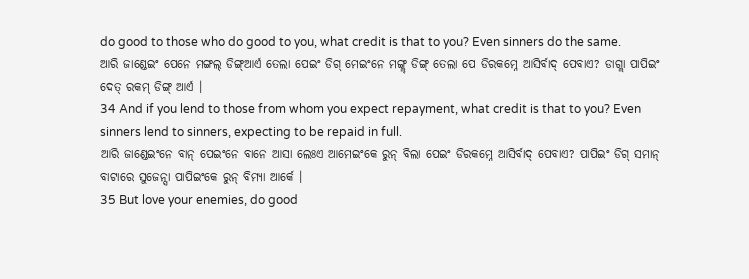do good to those who do good to you, what credit is that to you? Even sinners do the same.
ଆରି ଜାଣ୍ଡେଇଂ ପେନେ ମଙ୍ଗଲ୍ ଡିଙ୍ଗ୍ଆର୍ଏ ତେଲା ପେଇଂ ଡିଗ୍ ମେଇଂନେ ମଙ୍ଗ୍ଲ୍ ଡିଙ୍ଗ୍ ତେଲା ପେ ଡିରକମ୍ନେ ଆସିର୍ବାଦ୍ ପେବାଏ? ଡାଗ୍ଲା ପାପିଇଂ ଦେତ୍ ରକମ୍ ଡିଙ୍ଗ୍ ଆର୍ଏ ।
34 And if you lend to those from whom you expect repayment, what credit is that to you? Even sinners lend to sinners, expecting to be repaid in full.
ଆରି ଜାଣ୍ଡେଇଂନେ ବାନ୍ ପେଇଂନେ ବାନେ ଆସା ଲେଃଏ ଆମେଇଂକେ ରୁନ୍ ବିଲା ପେଇଂ ଡିରକମ୍ନେ ଆସିର୍ବାଦ୍ ପେବାଏ? ପାପିଇଂ ଡିଗ୍ ସମାନ୍ ବାଟାରେ ସୁଜେନ୍ସା ପାପିଇଂକେ ରୁନ୍ ବିମ୍ୟା ଆର୍କେ ।
35 But love your enemies, do good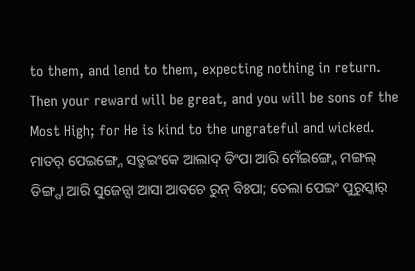to them, and lend to them, expecting nothing in return. Then your reward will be great, and you will be sons of the Most High; for He is kind to the ungrateful and wicked.
ମାତର୍ ପେଇଙ୍ଗ୍ନେ ସତ୍ରୁଇଂକେ ଆଲାଦ୍ ଡିଂପା ଆରି ମେଁଇଙ୍ଗ୍ନେ ମଙ୍ଗଲ୍ ଡିଙ୍ଗ୍ପା ଆରି ସୁଜେନ୍ସା ଆସା ଆବଚେ ରୁନ୍ ବିଃପା; ତେଲା ପେଇଂ ପୁରୁସ୍କାର୍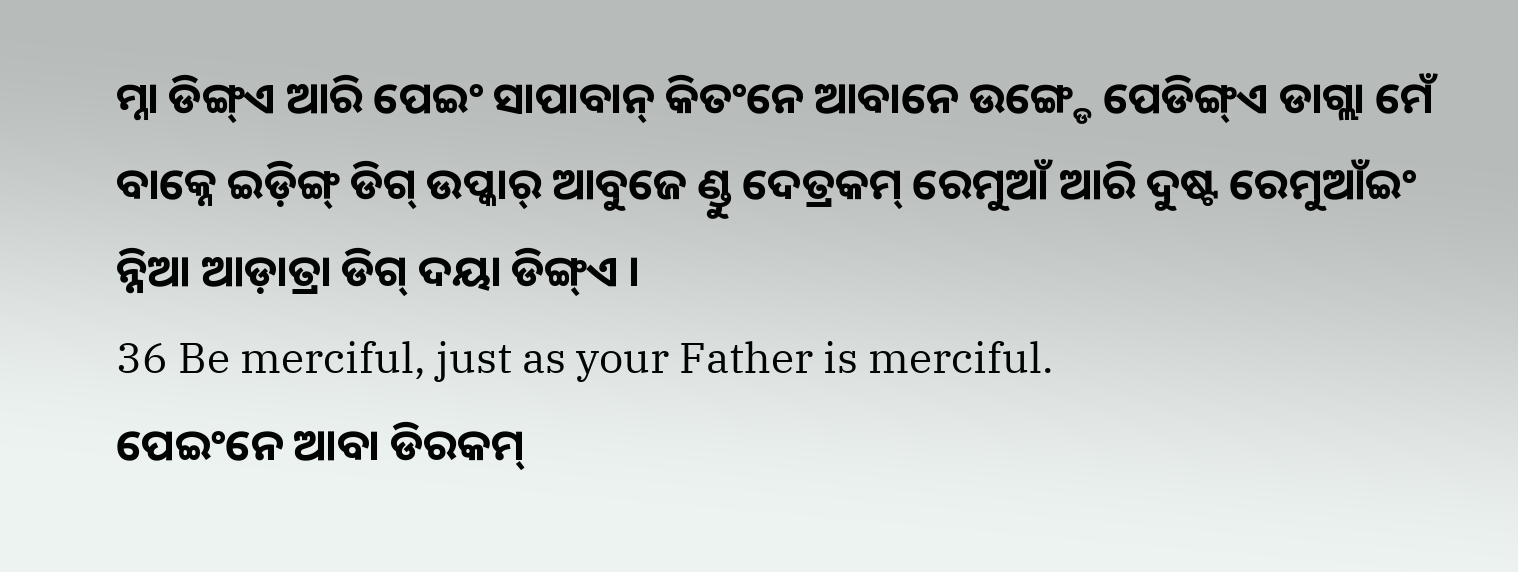ମ୍ନା ଡିଙ୍ଗ୍ଏ ଆରି ପେଇଂ ସାପାବାନ୍ କିତଂନେ ଆବାନେ ଉଙ୍ଗ୍ଡେ ପେଡିଙ୍ଗ୍ଏ ଡାଗ୍ଲା ମେଁ ବାକ୍ନେ ଇଡ଼ିଙ୍ଗ୍ ଡିଗ୍ ଉପ୍କାର୍ ଆବୁଜେ ଣ୍ଡୁ ଦେତ୍ରକମ୍ ରେମୁଆଁ ଆରି ଦୁଷ୍ଟ ରେମୁଆଁଇଂ ନ୍ନିଆ ଆଡ଼ାତ୍ରା ଡିଗ୍ ଦୟା ଡିଙ୍ଗ୍ଏ ।
36 Be merciful, just as your Father is merciful.
ପେଇଂନେ ଆବା ଡିରକମ୍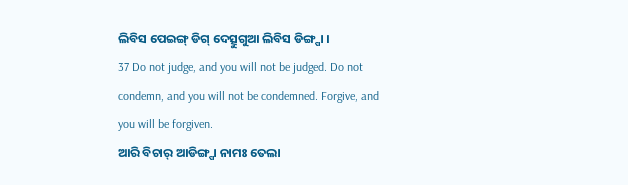ଲିବିସ ପେଇଙ୍ଗ୍ ଡିଗ୍ ଦେତ୍ସୁଗୁଆ ଲିବିସ ଡିଙ୍ଗ୍ପା ।
37 Do not judge, and you will not be judged. Do not condemn, and you will not be condemned. Forgive, and you will be forgiven.
ଆରି ବିଚାର୍ ଆଡିଙ୍ଗ୍ପା ନାମଃ ତେଲା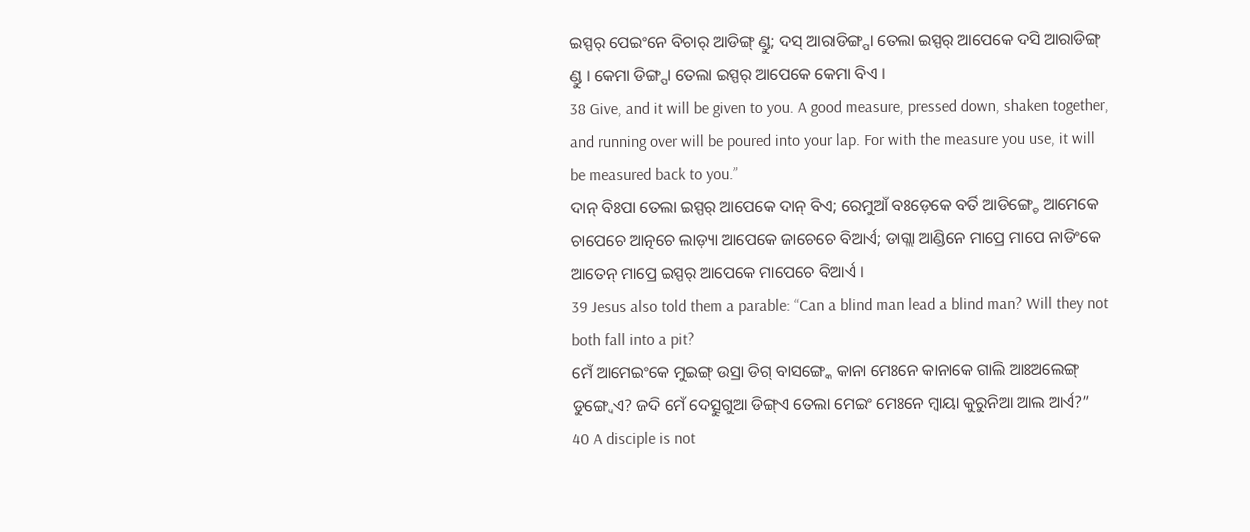ଇସ୍ପର୍ ପେଇଂନେ ବିଚାର୍ ଆଡିଙ୍ଗ୍ ଣ୍ଡୁ; ଦସ୍ ଆରାଡିଙ୍ଗ୍ପା ତେଲା ଇସ୍ପର୍ ଆପେକେ ଦସି ଆରାଡିଙ୍ଗ୍ ଣ୍ଡୁ । କେମା ଡିଙ୍ଗ୍ପା ତେଲା ଇସ୍ପର୍ ଆପେକେ କେମା ବିଏ ।
38 Give, and it will be given to you. A good measure, pressed down, shaken together, and running over will be poured into your lap. For with the measure you use, it will be measured back to you.”
ଦାନ୍ ବିଃପା ତେଲା ଇସ୍ପର୍ ଆପେକେ ଦାନ୍ ବିଏ; ରେମୁଆଁ ବଃଡ଼େକେ ବର୍ତି ଆଡିଙ୍ଗ୍ଚେ ଆମେକେ ଚାପେଚେ ଆତ୍ନଚେ ଲାଡ଼୍ୟା ଆପେକେ ଜାଚେଚେ ବିଆର୍ଏ; ଡାଗ୍ଲା ଆଣ୍ଡିନେ ମାପ୍ରେ ମାପେ ନାଡିଂକେ ଆତେନ୍ ମାପ୍ରେ ଇସ୍ପର୍ ଆପେକେ ମାପେଚେ ବିଆର୍ଏ ।
39 Jesus also told them a parable: “Can a blind man lead a blind man? Will they not both fall into a pit?
ମେଁ ଆମେଇଂକେ ମୁଇଙ୍ଗ୍ ଉସ୍ରା ଡିଗ୍ ବାସଙ୍ଗ୍କେ କାନା ମେଃନେ କାନାକେ ଗାଲି ଆଃଅଲେଙ୍ଗ୍ ଡୁଙ୍ଗ୍ୱେଏ? ଜଦି ମେଁ ଦେତ୍ସୁଗୁଆ ଡିଙ୍ଗ୍ଏ ତେଲା ମେଇଂ ମେଃନେ ମ୍ୱାୟା କୁରୁନିଆ ଆଲ ଆର୍ଏ?”
40 A disciple is not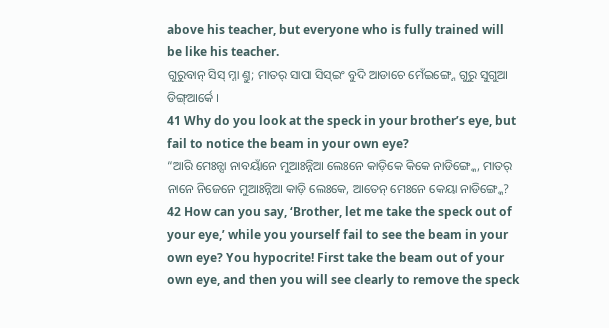above his teacher, but everyone who is fully trained will be like his teacher.
ଗୁରୁବାନ୍ ସିସ୍ ମ୍ନା ଣ୍ତୁ; ମାତର୍ ସାପା ସିସ୍ଇଂ ବୁଦି ଆଡାଚେ ମେଁଇଙ୍ଗ୍ନେ ଗୁରୁ ସୁଗୁଆ ଡିଙ୍ଗ୍ଆର୍କେ ।
41 Why do you look at the speck in your brother’s eye, but fail to notice the beam in your own eye?
“ଆରି ମେଃନ୍ସା ନାବୟାଁନେ ମୁଆଃନ୍ନିଆ ଲେଃନେ କାଡ଼ିକେ କିକେ ନାଡିଙ୍ଗ୍କେ, ମାତର୍ ନାନେ ନିଜେନେ ମୁଆଃନ୍ନିଆ କାଡ଼ି ଲେଃକେ, ଆତେନ୍ ମେଃନେ କେୟା ନାଡିଙ୍ଗ୍କେ?
42 How can you say, ‘Brother, let me take the speck out of your eye,’ while you yourself fail to see the beam in your own eye? You hypocrite! First take the beam out of your own eye, and then you will see clearly to remove the speck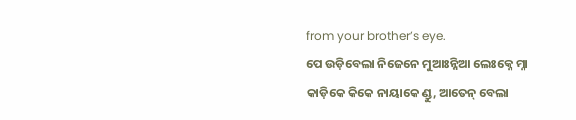from your brother’s eye.
ପେ ଉଡ଼ିବେଲା ନିଜେନେ ମୁଆଃନ୍ନିଆ ଲେଃକ୍ନେ ମ୍ନା କାଡ଼ିକେ କିକେ ନାୟାକେ ଣ୍ଡୁ, ଆତେନ୍ ବେଲା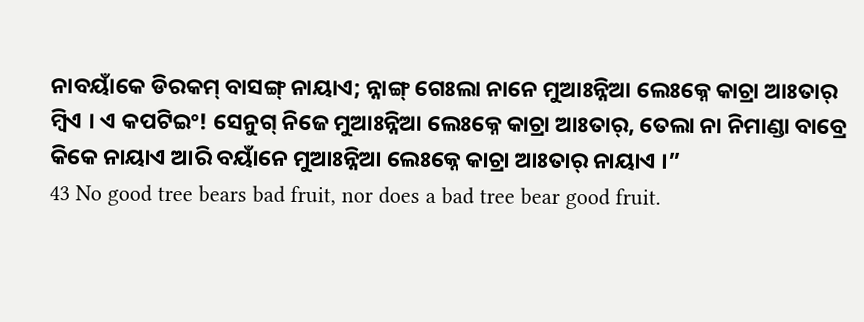ନାବୟାଁକେ ଡିରକମ୍ ବାସଙ୍ଗ୍ ନାୟାଏ; ନ୍ନାଙ୍ଗ୍ ଗେଃଲା ନାନେ ମୁଆଃନ୍ନିଆ ଲେଃକ୍ନେ କାଚ୍ରା ଆଃତାର୍ ମ୍ୱିଏ । ଏ କପଟିଇଂ! ସେନୁଗ୍ ନିଜେ ମୁଆଃନ୍ନିଆ ଲେଃକ୍ନେ କାଚ୍ରା ଆଃତାର୍, ତେଲା ନା ନିମାଣ୍ଡା ବାବ୍ରେ କିକେ ନାୟାଏ ଆରି ବୟାଁନେ ମୁଆଃନ୍ନିଆ ଲେଃକ୍ନେ କାଚ୍ରା ଆଃତାର୍ ନାୟାଏ ।”
43 No good tree bears bad fruit, nor does a bad tree bear good fruit.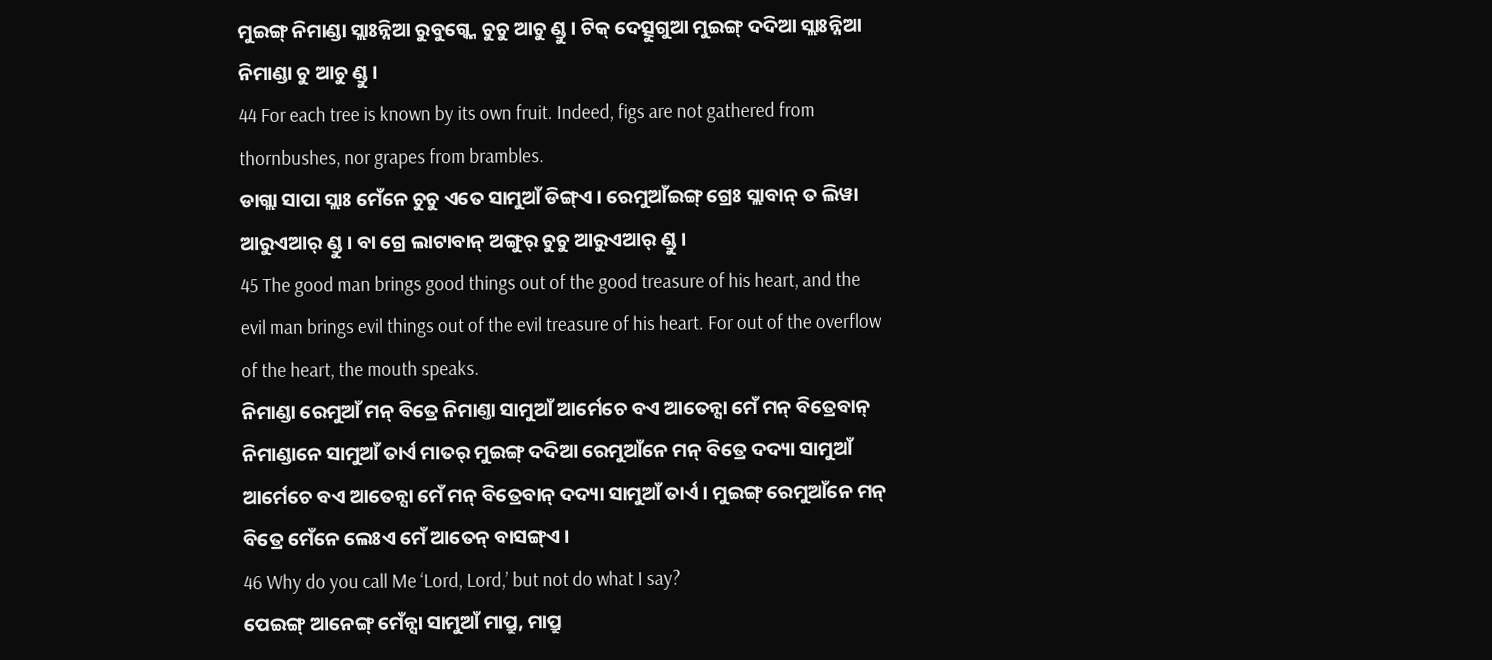ମୁଇଙ୍ଗ୍ ନିମାଣ୍ଡା ସ୍ଲାଃନ୍ନିଆ ରୁବୁଗ୍କ୍ନେ ଚୁଚୁ ଆଚୁ ଣ୍ଡୁ । ଟିକ୍ ଦେତ୍ସୁଗୁଆ ମୁଇଙ୍ଗ୍ ଦଦିଆ ସ୍ଲାଃନ୍ନିଆ ନିମାଣ୍ଡା ଚୁ ଆଚୁ ଣ୍ଡୁ ।
44 For each tree is known by its own fruit. Indeed, figs are not gathered from thornbushes, nor grapes from brambles.
ଡାଗ୍ଲା ସାପା ସ୍ଲାଃ ମେଁନେ ଚୁଚୁ ଏତେ ସାମୁଆଁ ଡିଙ୍ଗ୍ଏ । ରେମୁଆଁଇଙ୍ଗ୍ ଗ୍ରେଃ ସ୍ଲାବାନ୍ ତ ଲିୱା ଆରୁଏଆର୍ ଣ୍ଡୁ । ବା ଗ୍ରେ ଲାଟାବାନ୍ ଅଙ୍ଗୁର୍ ଚୁଚୁ ଆରୁଏଆର୍ ଣ୍ଡୁ ।
45 The good man brings good things out of the good treasure of his heart, and the evil man brings evil things out of the evil treasure of his heart. For out of the overflow of the heart, the mouth speaks.
ନିମାଣ୍ଡା ରେମୁଆଁ ମନ୍ ବିତ୍ରେ ନିମାଣ୍ତା ସାମୁଆଁ ଆର୍ମେଚେ ବଏ ଆତେନ୍ସା ମେଁ ମନ୍ ବିତ୍ରେବାନ୍ ନିମାଣ୍ଡାନେ ସାମୁଆଁ ତାର୍ଏ ମାତର୍ ମୁଇଙ୍ଗ୍ ଦଦିଆ ରେମୁଆଁନେ ମନ୍ ବିତ୍ରେ ଦଦ୍ୟା ସାମୁଆଁ ଆର୍ମେଚେ ବଏ ଆତେନ୍ସା ମେଁ ମନ୍ ବିତ୍ରେବାନ୍ ଦଦ୍ୟା ସାମୁଆଁ ତାର୍ଏ । ମୁଇଙ୍ଗ୍ ରେମୁଆଁନେ ମନ୍ ବିତ୍ରେ ମେଁନେ ଲେଃଏ ମେଁ ଆତେନ୍ ବାସଙ୍ଗ୍ଏ ।
46 Why do you call Me ‘Lord, Lord,’ but not do what I say?
ପେଇଙ୍ଗ୍ ଆନେଙ୍ଗ୍ ମେଁନ୍ସା ସାମୁଆଁ ମାପ୍ରୁ, ମାପ୍ରୁ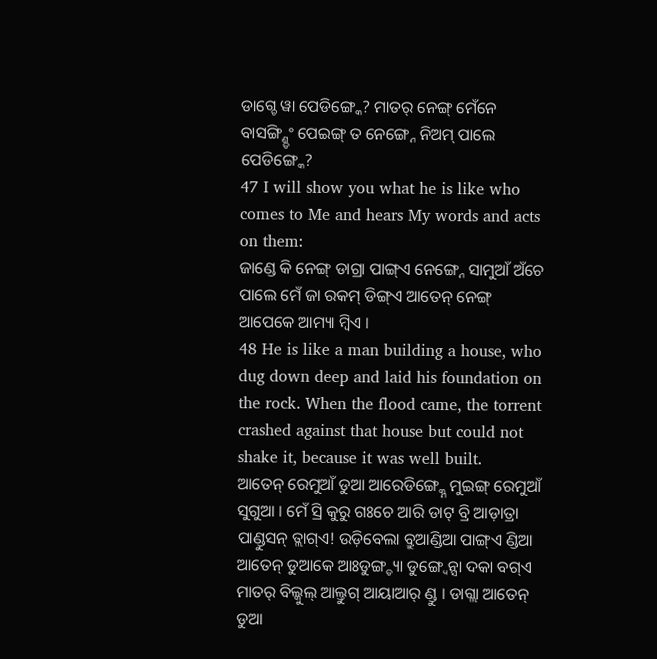ଡାଗ୍ଚେ ୱା ପେଡିଙ୍ଗ୍କେ? ମାତର୍ ନେଙ୍ଗ୍ ମେଁନେ ବାସଙ୍ଗ୍ଣ୍ଡିଂ ପେଇଙ୍ଗ୍ ତ ନେଙ୍ଗ୍ନେ ନିଅମ୍ ପାଲେ ପେଡିଙ୍ଗ୍କେ?
47 I will show you what he is like who comes to Me and hears My words and acts on them:
ଜାଣ୍ଡେ କି ନେଙ୍ଗ୍ ଡାଗ୍ରା ପାଙ୍ଗ୍ଏ ନେଙ୍ଗ୍ନେ ସାମୁଆଁ ଅଁଚେ ପାଲେ ମେଁ ଜା ରକମ୍ ଡିଙ୍ଗ୍ଏ ଆତେନ୍ ନେଙ୍ଗ୍ ଆପେକେ ଆମ୍ୟା ମ୍ୱିଏ ।
48 He is like a man building a house, who dug down deep and laid his foundation on the rock. When the flood came, the torrent crashed against that house but could not shake it, because it was well built.
ଆତେନ୍ ରେମୁଆଁ ଡୁଆ ଆରେଡିଙ୍ଗ୍କ୍ନେ ମୁଇଙ୍ଗ୍ ରେମୁଆଁ ସୁଗୁଆ । ମେଁ ସ୍ରି କୁରୁ ଗଃଚେ ଆରି ଡାଟ୍ ବ୍ରି ଆଡ଼ାତ୍ରା ପାଣ୍ଡୁସନ୍ ତ୍ଲାଗ୍ଏ! ଉଡ଼ିବେଲା ବ୍ରୁଆଣ୍ଡିଆ ପାଙ୍ଗ୍ଏ ଣ୍ଡିଆ ଆତେନ୍ ଡୁଆକେ ଆଃଡୁଙ୍ଗ୍ଡ୍ୟା ଡୁଙ୍ଗ୍ୱେନ୍ସା ଦକା ବଗ୍ଏ ମାତର୍ ବିଲ୍କୁଲ୍ ଆଲ୍ତୁଗ୍ ଆୟାଆର୍ ଣ୍ଡୁ । ଡାଗ୍ଲା ଆତେନ୍ ଡୁଆ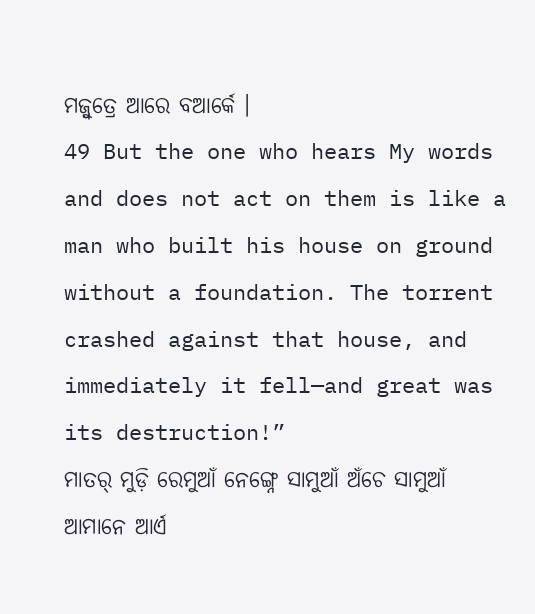ମଜ୍ବୁତ୍ରେ ଆରେ ବଆର୍କେ ।
49 But the one who hears My words and does not act on them is like a man who built his house on ground without a foundation. The torrent crashed against that house, and immediately it fell—and great was its destruction!”
ମାତର୍ ମୁଡ଼ି ରେମୁଆଁ ନେଙ୍ଗ୍ନେ ସାମୁଆଁ ଅଁଚେ ସାମୁଆଁ ଆମାନେ ଆର୍ଏ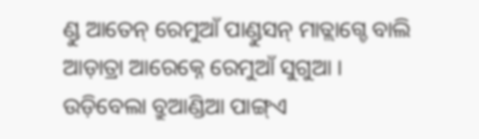ଣ୍ଡୁ ଆତେନ୍ ରେମୁଆଁ ପାଣ୍ଡୁସନ୍ ମାତ୍ଲାଗ୍ଚେ ବାଲି ଆଡ଼ାତ୍ରା ଆରେକ୍ନେ ରେମୁଆଁ ସୁଗୁଆ । ଉଡ଼ିବେଲା ବ୍ରୁଆଣ୍ଡିଆ ପାଙ୍ଗ୍ଏ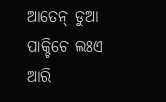ଆତେନ୍ ଡୁଆ ପାକ୍ଚିଚେ ଲଃଏ ଆରି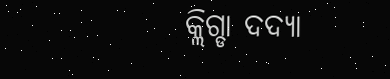କ୍ଲିଗ୍ଡା ଦଦ୍ୟା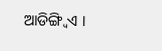ଆଡିଙ୍ଗ୍ବିଏ ।